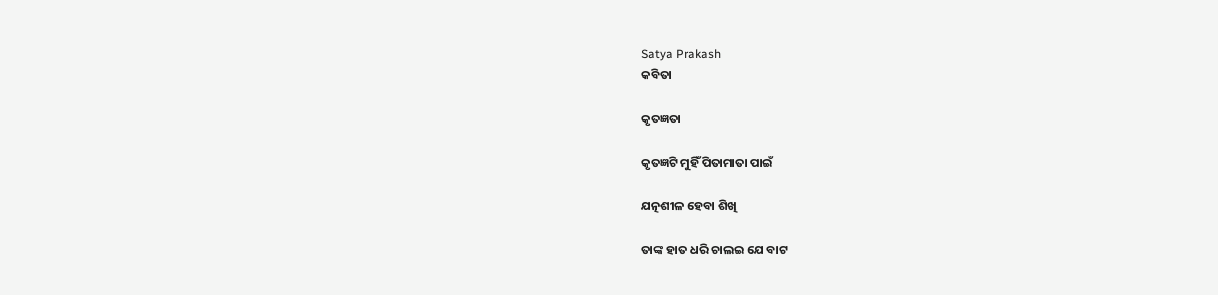Satya Prakash
କବିତା

କୃତଜ୍ଞତା

କୃତଜ୍ଞଟି ମୁହିଁ ପିତାମାତା ପାଇଁ

ଯତ୍ନଶୀଳ ହେବା ଶିଖି

ତାଙ୍କ ହାତ ଧରି ଚାଲଇ ଯେ ବାଟ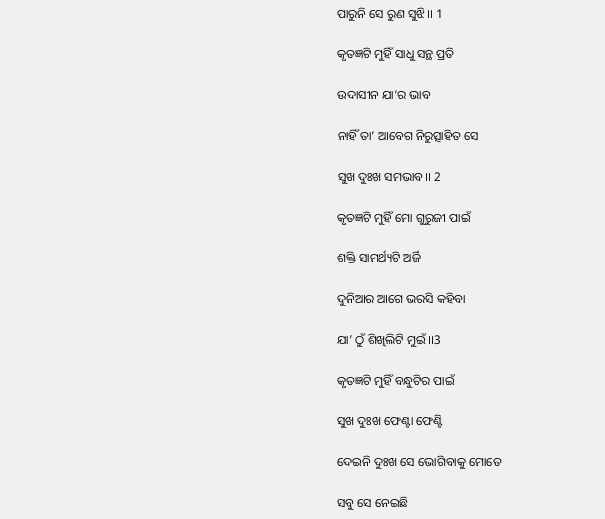ପାରୁନି ସେ ରୁଣ ସୁଝି।। 1

କୃତଜ୍ଞଟି ମୁହିଁ ସାଧୁ ସନ୍ଥ ପ୍ରତି

ଉଦାସୀନ ଯା’ର ଭାବ

ନାହିଁ ତା’ ଆବେଗ ନିରୁତ୍ସାହିତ ସେ

ସୁଖ ଦୁଃଖ ସମଭାବ।। 2

କୃତଜ୍ଞଟି ମୁହିଁ ମୋ ଗୁରୁଜୀ ପାଇଁ

ଶକ୍ତି ସାମର୍ଥ୍ୟଟି ଅର୍ଜି

ଦୁନିଆର ଆଗେ ଭରସି କହିବା

ଯା’ ଠୁଁ ଶିଖିଲିଟି ମୁଇଁ ।।3

କୃତଜ୍ଞଟି ମୁହିଁ ବନ୍ଧୁଟିର ପାଇଁ

ସୁଖ ଦୁଃଖ ଫେଣ୍ଟା ଫେଣ୍ଟି

ଦେଇନି ଦୁଃଖ ସେ ଭୋଗିବାକୁ ମୋତେ

ସବୁ ସେ ନେଇଛି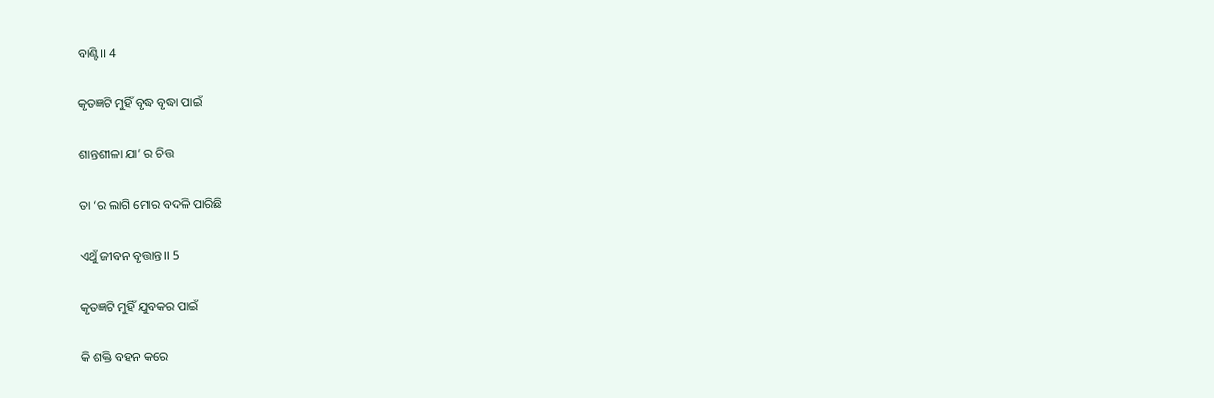ବାଣ୍ଟି।। 4

କୃତଜ୍ଞଟି ମୁହିଁ ବୃଦ୍ଧ ବୃଦ୍ଧା ପାଇଁ

ଶାନ୍ତଶୀଳା ଯା’ ର ଚିତ୍ତ

ତା ‘ର ଲାଗି ମୋର ବଦଳି ପାରିଛି

ଏଥୁଁ ଜୀବନ ବୃତ୍ତାନ୍ତ।। 5

କୃତଜ୍ଞଟି ମୁହିଁ ଯୁବକର ପାଇଁ

କି ଶକ୍ତି ବହନ କରେ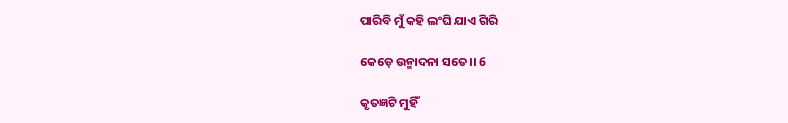ପାରିବି ମୁଁ କହି ଲଂଘି ଯାଏ ଗିରି

କେଡ଼େ ଉନ୍ମାଦନା ସତେ।। 6

କୃତଜ୍ଞଟି ମୁହିଁ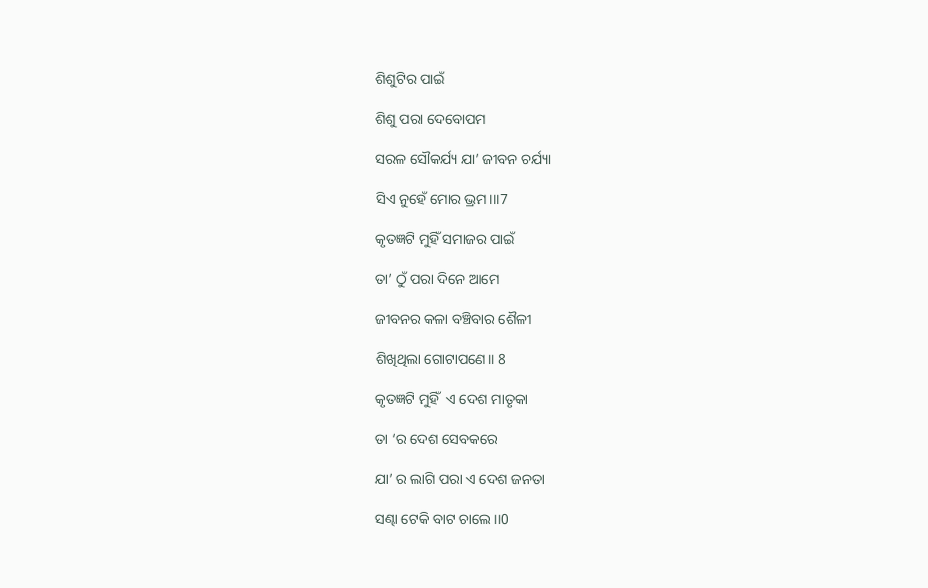ଶିଶୁଟିର ପାଇଁ

ଶିଶୁ ପରା ଦେବୋପମ

ସରଳ ସୌକର୍ଯ୍ୟ ଯା’ ଜୀବନ ଚର୍ଯ୍ୟା

ସିଏ ନୁହେଁ ମୋର ଭ୍ରମ।।।7

କୃତଜ୍ଞଟି ମୁହିଁ ସମାଜର ପାଇଁ

ତା’ ଠୁଁ ପରା ଦିନେ ଆମେ

ଜୀବନର କଳା ବଞ୍ଚିବାର ଶୈଳୀ

ଶିଖିଥିଲା ଗୋଟାପଣେ।। 8

କୃତଜ୍ଞଟି ମୁହିଁ  ଏ ଦେଶ ମାତୃକା

ତା ‘ର ଦେଶ ସେବକରେ

ଯା’ ର ଲାଗି ପରା ଏ ଦେଶ ଜନତା

ସଣ୍ଢା ଟେକି ବାଟ ଚାଲେ ।।0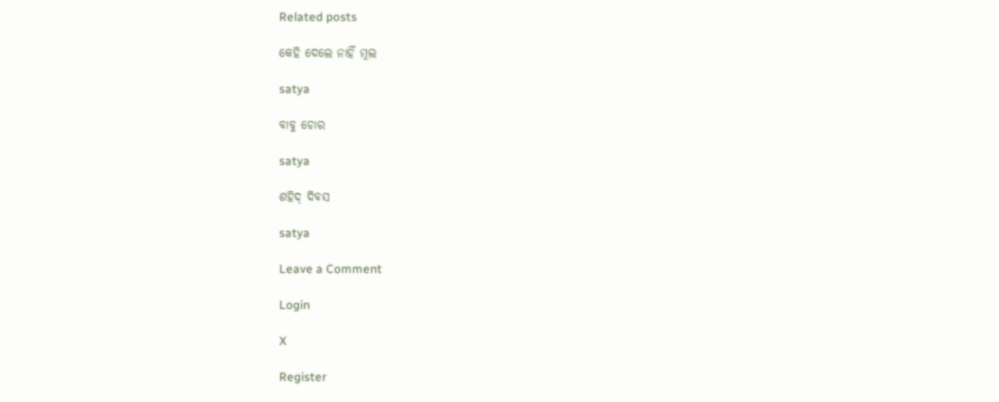Related posts

କେହି ଦେଲେ ନାହିଁ ମୂଲ

satya

ବାବୁ ଚୋର

satya

ଶହିଦ୍ ଦିବସ

satya

Leave a Comment

Login

X

Register